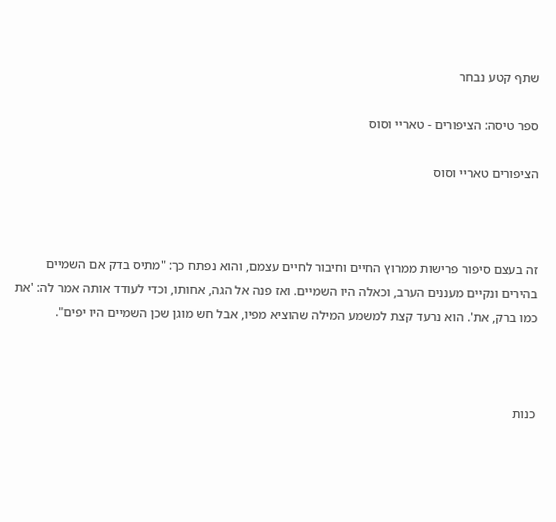שתף קטע נבחר

ספר טיסה: הציפורים - טאריי וסוס

הציפורים טאריי וסוס



זה בעצם סיפור פרישות ממרוץ החיים וחיבור לחיים עצמם, והוא נפתח כך: "מתיס בדק אם השמיים בהירים ונקיים מעננים הערב, וכאלה היו השמיים. ואז פנה אל הגה, אחותו, וכדי לעודד אותה אמר לה: 'את כמו ברק, את'. הוא נרעד קצת למשמע המילה שהוציא מפיו, אבל חש מוגן שכן השמיים היו יפים".



כנות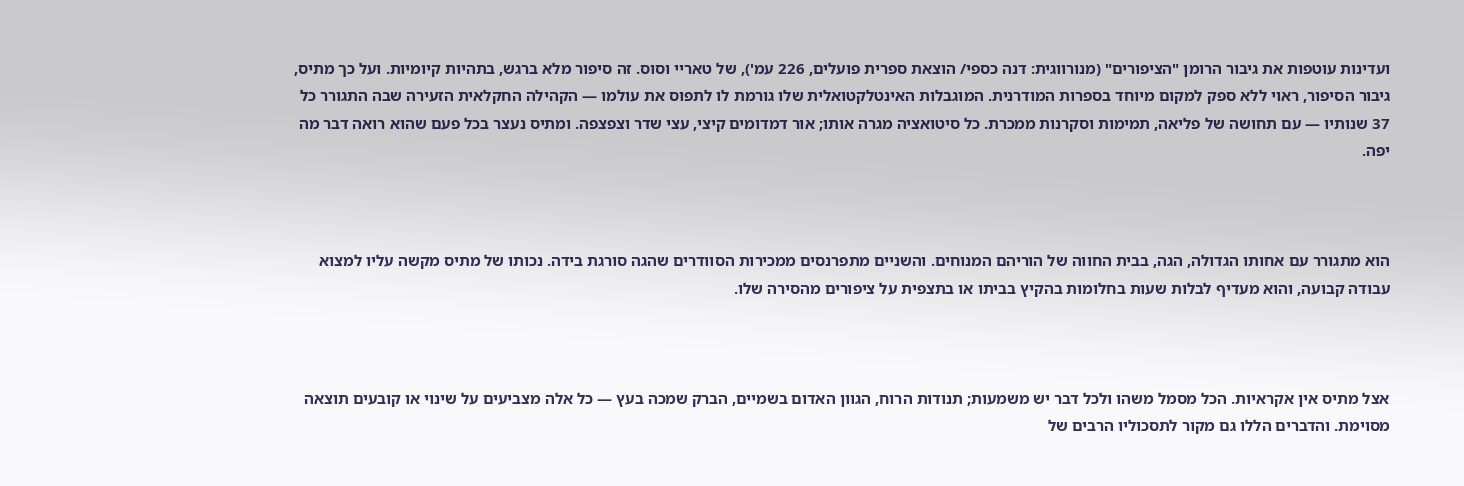ועדינות עוטפות את גיבור הרומן "הציפורים" (מנורווגית: דנה כספי/ הוצאת ספרית פועלים, 226 עמ'), של טאריי וסוס. זה סיפור מלא ברגש, בתהיות קיומיות. ועל כך מתיס, גיבור הסיפור, ראוי ללא ספק למקום מיוחד בספרות המודרנית. המוגבלות האינטלקטואלית שלו גורמת לו לתפוס את עולמו — הקהילה החקלאית הזעירה שבה התגורר כל 37 שנותיו — עם תחושה של פליאה, תמימות וסקרנות ממכרת. כל סיטואציה מגרה אותו; אור דמדומים קיצי, עצי שדר וצפצפה. ומתיס נעצר בכל פעם שהוא רואה דבר מה יפה.



הוא מתגורר עם אחותו הגדולה, הגה, בבית החווה של הוריהם המנוחים. והשניים מתפרנסים ממכירות הסוודרים שהגה סורגת בידה. נכותו של מתיס מקשה עליו למצוא עבודה קבועה, והוא מעדיף לבלות שעות בחלומות בהקיץ בביתו או בתצפית על ציפורים מהסירה שלו.



אצל מתיס אין אקראיות. הכל מסמל משהו ולכל דבר יש משמעות; תנודות הרוח, הגוון האדום בשמיים, הברק שמכה בעץ — כל אלה מצביעים על שינוי או קובעים תוצאה מסוימת. והדברים הללו גם מקור לתסכוליו הרבים של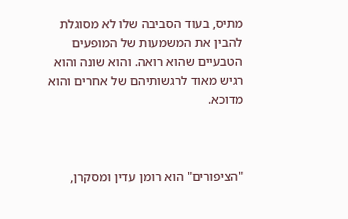מתיס, בעוד הסביבה שלו לא מסוגלת להבין את המשמעות של המופעים הטבעיים שהוא רואה. והוא שונה והוא רגיש מאוד לרגשותיהם של אחרים והוא מדוכא.



"הציפורים" הוא רומן עדין ומסקרן,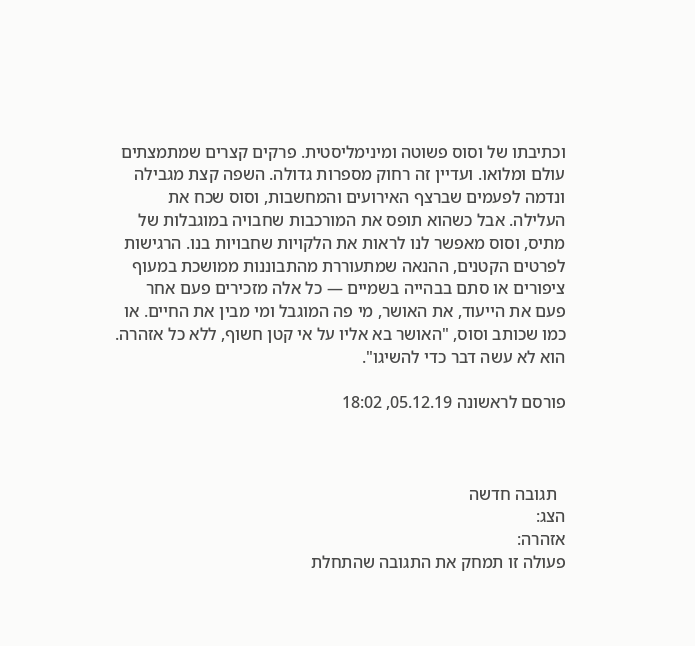וכתיבתו של וסוס פשוטה ומינימליסטית. פרקים קצרים שמתמצתים עולם ומלואו. ועדיין זה רחוק מספרות גדולה. השפה קצת מגבילה ונדמה לפעמים שברצף האירועים והמחשבות, וסוס שכח את העלילה. אבל כשהוא תופס את המורכבות שחבויה במוגבלות של מתיס, וסוס מאפשר לנו לראות את הלקויות שחבויות בנו. הרגישות לפרטים הקטנים, ההנאה שמתעוררת מהתבוננות ממושכת במעוף ציפורים או סתם בבהייה בשמיים — כל אלה מזכירים פעם אחר פעם את הייעוד, את האושר, מי פה המוגבל ומי מבין את החיים. או כמו שכותב וסוס, "האושר בא אליו על אי קטן חשוף, ללא כל אזהרה. הוא לא עשה דבר כדי להשיגו".

פורסם לראשונה 05.12.19, 18:02



  תגובה חדשה
הצג:
אזהרה:
פעולה זו תמחק את התגובה שהתחלת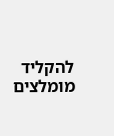להקליד
מומלצים